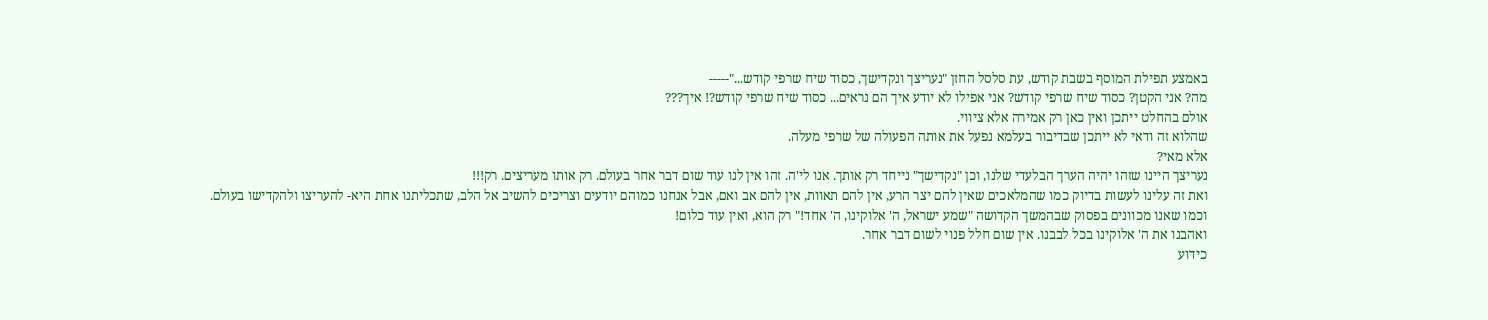באמצע תפילת המוסף בשבת קודש, עת סלסל החזן "נעריצך ונקדישך, כסוד שיח שרפי קודש..."-----
מה? אני הקטן? כסוד שיח שרפי קודש? אני אפילו לא יודע איך הם נראים... כסוד שיח שרפי קודש?! איך???
אולם בהחלט ייתכן ואין כאן רק אמירה אלא ציווי.
שהלוא זה ודאי לא ייתכן שבדיבור בעלמא נפעל את אותה הפעולה של שרפי מעלה.
אלא מאי?
נעריצך היינו שזהו יהיה הערך הבלעדי שלנו, וכן "נקדישך" נייחד רק אותך. אנו לי'ה. זהו אין לנו עוד שום דבר אחר בעולם. רק אותו מעריצים. רק!!!
ואת זה עלינו לעשות בדיוק כמו שהמלאכים שאין להם יצר הרע, אין להם תאוות, אין להם אב ואם, אבל אנחנו כמוהם יודעים וצריכים להשיב אל הלב, שתכליתנו אחת היא- להעריצו ולהקדישו בעולם.
וכמו שאנו מכוונים בפסוק שבהמשך הקדושה "שמע ישראל, ה' אלוקינו, ה' אחד!" רק הוא, ואין עוד כלום!
ואהבנו את ה' אלוקינו בכל לבבנו. אין שום חלל פנוי לשום דבר אחר.
כידוע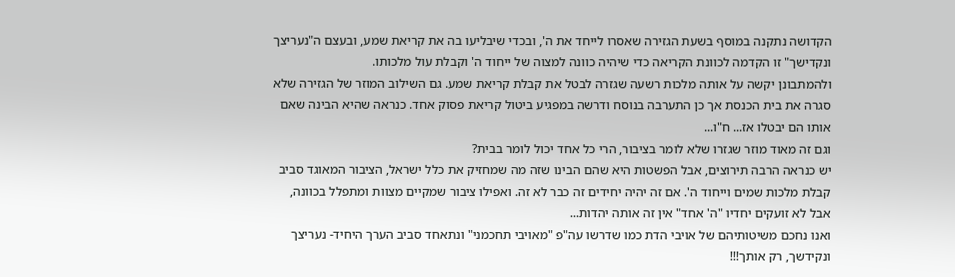הקדושה נתקנה במוסף בשעת הגזירה שאסרו לייחד את ה', ובכדי שיבליעו בה את קריאת שמע, ובעצם ה"נעריצך ונקדישך" זו הקדמה לכוונת הקריאה כדי שיהיה כוונה למצוה של ייחוד ה' וקבלת עול מלכותו.
ולהמתבונן יקשה על אותה מלכות רשעה שגזרה לבטל את קבלת קריאת שמע. גם השילוב המוזר של הגזירה שלא סגרה את בית הכנסת אך כן התערבה בנוסח ודרשה במפגיע ביטול קריאת פסוק אחד. כנראה שהיא הבינה שאם אותו הם יבטלו אז... ח"ו...
וגם זה מאוד מוזר שגזרו שלא לומר בציבור, הרי כל אחד יכול לומר בבית?
יש כנראה הרבה תירוצים, אבל הפשטות היא שהם הבינו שזה מה שמחזיק את כלל ישראל, הציבור המאוגד סביב קבלת מלכות שמים וייחוד ה'. אם זה יהיה יחידים זה כבר לא זה. ואפילו ציבור שמקיים מצוות ומתפלל בכוונה, אבל לא זועקים יחדיו "ה' אחד" אין זה אותה יהדות...
ואנו נחכם משיטותיהם של אויבי הדת כמו שדרשו עה"פ "מאויבי תחכמני" ונתאחד סביב הערך היחיד- נעריצך ונקידשך, רק אותך!!!